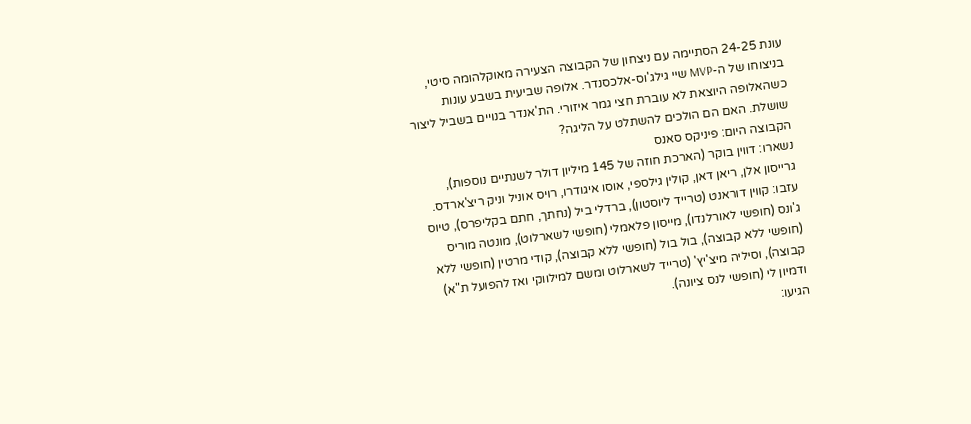עונת 24-25 הסתיימה עם ניצחון של הקבוצה הצעירה מאוקלהומה סיטי, בניצוחו של ה-MVP שיי גילג'וס-אלכסנדר. אלופה שביעית בשבע עונות כשהאלופה היוצאת לא עוברת חצי גמר איזורי. הת'אנדר בנויים בשביל ליצור שושלת. האם הם הולכים להשתלט על הליגה?
הקבוצה היום: פיניקס סאנס
נשארו: דווין בוקר (הארכת חוזה של 145 מיליון דולר לשנתיים נוספות), גרייסון אלן, ריאן דאן, קולין גילספי, אוסו איגודרו, רויס אוניל וניק ריצ'ארדס.
עזבו: קווין דוראנט (טרייד ליוסטון), ברדלי ביל (נחתך, חתם בקליפרס), טיוס ג'ונס (חופשי לאורלנדו), מייסון פלאמלי (חופשי לשארלוט), מונטה מוריס (חופשי ללא קבוצה), בול בול (חופשי ללא קבוצה), קודי מרטין (חופשי ללא קבוצה), וסיליה מיצ'יץ' (טרייד לשארלוט ומשם למילווקי ואז להפועל ת"א) ודמיון לי (חופשי לנס ציונה).
הגיעו: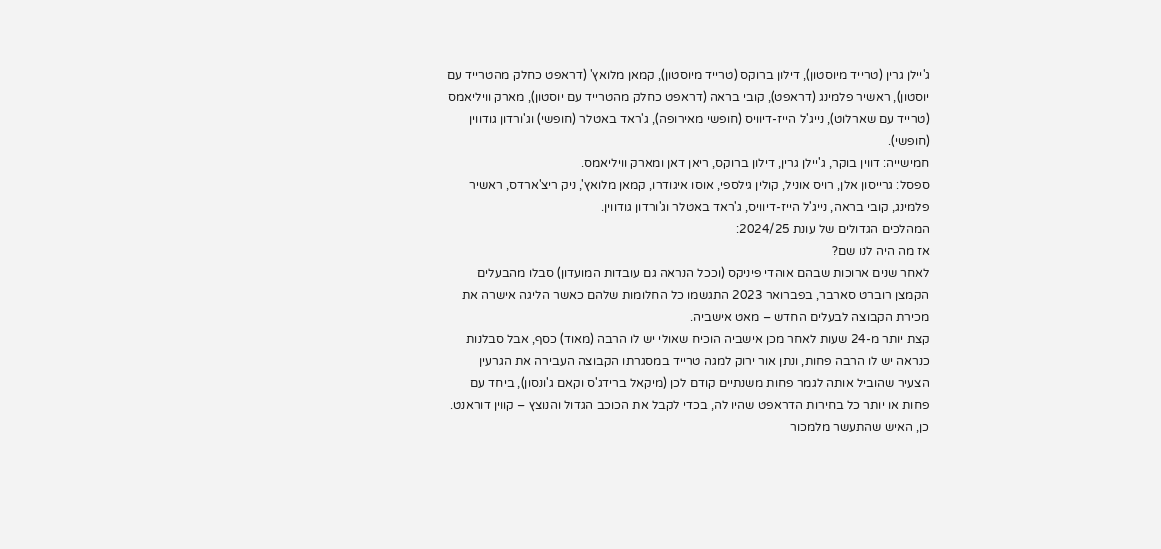ג'יילן גרין (טרייד מיוסטון), דילון ברוקס (טרייד מיוסטון), קמאן מלואץ' (דראפט כחלק מהטרייד עם יוסטון), ראשיר פלמינג (דראפט), קובי בראה (דראפט כחלק מהטרייד עם יוסטון), מארק וויליאמס (טרייד עם שארלוט), נייג'ל הייז-דיוויס (חופשי מאירופה), ג'ראד באטלר (חופשי) וג'ורדון גודווין (חופשי).
חמישייה: דווין בוקר, ג'יילן גרין, דילון ברוקס, ריאן דאן ומארק וויליאמס.
ספסל: גרייסון אלן, רויס אוניל, קולין גילספי, אוסו איגודרו, קמאן מלואץ', ניק ריצ'ארדס, ראשיר פלמינג, קובי בראה, נייג'ל הייז-דיוויס, ג'ראד באטלר וג'ורדון גודווין.
המהלכים הגדולים של עונת 2024/25:
אז מה היה לנו שם?
לאחר שנים ארוכות שבהם אוהדי פיניקס (וככל הנראה גם עובדות המועדון) סבלו מהבעלים הקמצן רוברט סארבר, בפברואר 2023 התגשמו כל החלומות שלהם כאשר הליגה אישרה את מכירת הקבוצה לבעלים החדש – מאט אישביה.
קצת יותר מ-24 שעות לאחר מכן אישביה הוכיח שאולי יש לו הרבה (מאוד) כסף, אבל סבלנות כנראה יש לו הרבה פחות, ונתן אור ירוק למגה טרייד במסגרתו הקבוצה העבירה את הגרעין הצעיר שהוביל אותה לגמר פחות משנתיים קודם לכן (מיקאל ברידג'ס וקאם ג'ונסון), ביחד עם פחות או יותר כל בחירות הדראפט שהיו לה, בכדי לקבל את הכוכב הגדול והנוצץ – קווין דוראנט. כן, האיש שהתעשר מלמכור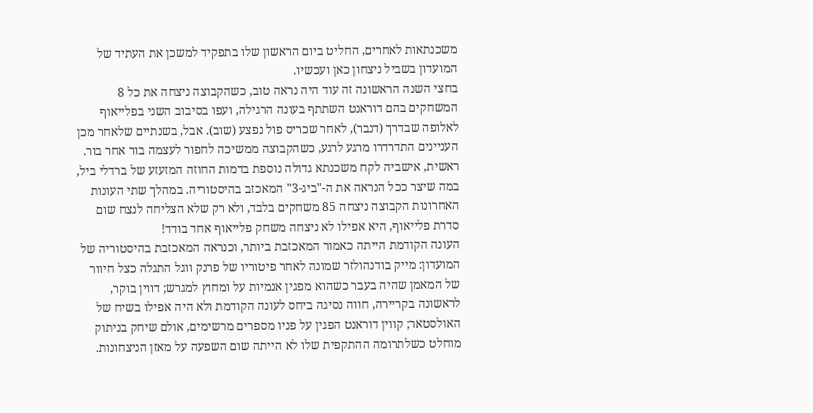משכנתאות לאחרים, החליט ביום הראשון שלו בתפקיד למשכן את העתיד של המועדון בשביל ניצחון כאן ועכשיו.
בחצי השנה הראשונה זה עוד היה נראה טוב, כשהקבוצה ניצחה את כל 8 המשחקים בהם דוראנט השתתף בעונה הרגילה, ועפו בסיבוב השני בפלייאוף לאלופה שבדרך (דנבר), לאחר שכריס פול נפצע (שוב). אבל, בשנתיים שלאחר מכן העניינים התדרדרו מרגע לרגע, כשהקבוצה ממשיכה לחפור לעצמה בור אחר בור. ראשית, אישביה לקח משכנתא גדולה נוספת בדמות החוזה המזעזע של ברדלי ביל, במה שיצר ככל הנראה את ה-"ביג-3" המאכזב בהיסטוריה. במהלך שתי העונות האחרונות הקבוצה ניצחה 85 משחקים בלבד, ולא רק שלא הצליחה לנצח שום סדרת פלייאוף, היא אפילו לא ניצחה משחק פלייאוף אחד בודד!
העונה הקודמת הייתה כאמור המאכזבת ביותר, וכנראה המאכזבת בהיסטוריה של המועדון: מייק בודנהולזר שמונה לאחר פיטוריו של פרנק ווגל התגלה כצל חיוור של המאמן שהיה בעבר כשהוא מפגין אנמיות על ומחוץ למגרש; דווין בוקר, לראשונה בקריירה, חווה נסיגה ביחס לעונה הקודמת ולא היה אפילו בשיח של האולסטאר; קווין דוראנט הפגין על פניו מספרים מרשימים, אולם שיחק בניתוק מוחלט כשלתרומה ההתקפית שלו לא הייתה שום השפעה על מאזן הניצחונות.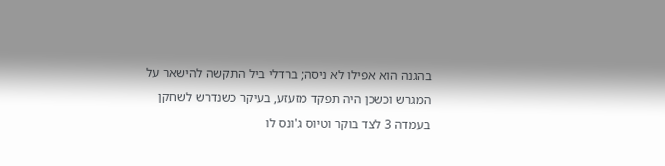בהגנה הוא אפילו לא ניסה; ברדלי ביל התקשה להישאר על המגרש וכשכן היה תפקד מזעזע, בעיקר כשנדרש לשחקן בעמדה 3 לצד בוקר וטיוס ג'ונס לו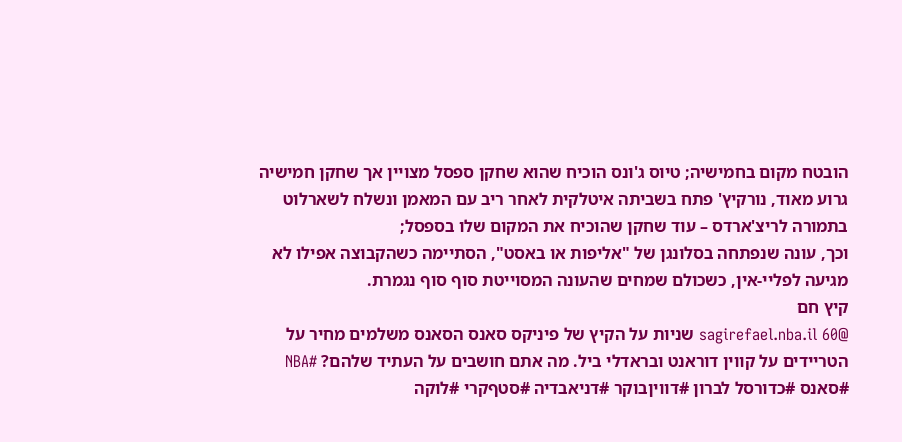הובטח מקום בחמישיה; טיוס ג'ונס הוכיח שהוא שחקן ספסל מצויין אך שחקן חמישיה גרוע מאוד, נורקיץ' פתח בשביתה איטלקית לאחר ריב עם המאמן ונשלח לשארלוט בתמורה לריצ'ארדס – עוד שחקן שהוכיח את המקום שלו בספסל;
וכך, עונה שנפתחה בסלונגן של "אליפות או באסט", הסתיימה כשהקבוצה אפילו לא מגיעה לפליי-אין, כשכולם שמחים שהעונה המסוייטת סוף סוף נגמרת.
קיץ חם
@sagirefael.nba.il 60 שניות על הקיץ של פיניקס סאנס הסאנס משלמים מחיר על הטריידים על קווין דוראנט ובראדלי ביל. מה אתם חושבים על העתיד שלהם? #NBA #סאנס #כדורסל לברון #דוויןבוקר #דניאבדיה #סטףקרי #לוקה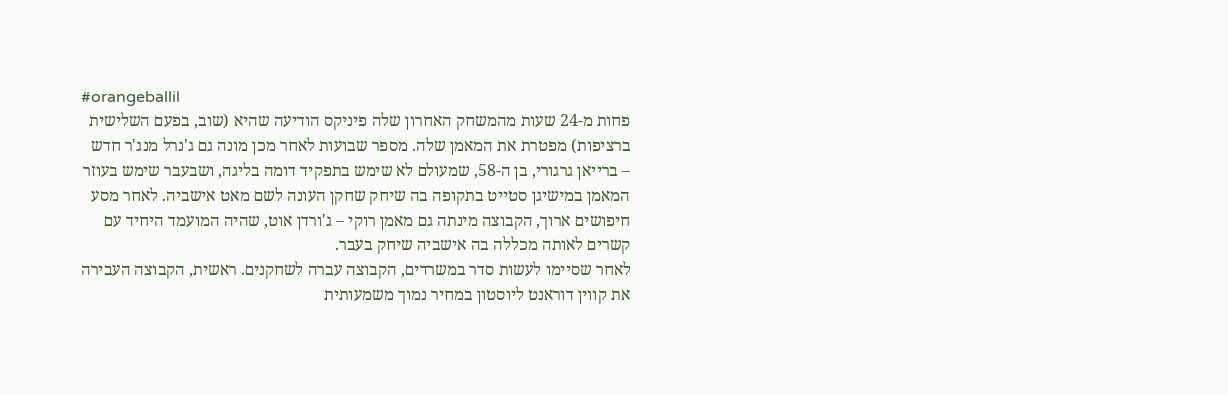#orangeballil
פחות מ-24 שעות מהמשחק האחרון שלה פיניקס הודיעה שהיא (שוב, בפעם השלישית ברציפות) מפטרת את המאמן שלה. מספר שבועות לאחר מכן מונה גם ג'נרל מנג'ר חדש – ברייאן גרגורי, בן ה-58, שמעולם לא שימש בתפקיד דומה בליגה, ושבעבר שימש בעוזר המאמן במישיגן סטייט בתקופה בה שיחק שחקן העונה לשם מאט אישביה. לאחר מסע חיפושים ארוך, הקבוצה מינתה גם מאמן רוקי – ג'ורדן אוט, שהיה המועמד היחיד עם קשרים לאותה מכללה בה אישביה שיחק בעבר.
לאחר שסיימו לעשות סדר במשרדים, הקבוצה עברה לשחקנים. ראשית, הקבוצה העבירה את קווין דוראנט ליוסטון במחיר נמוך משמעותית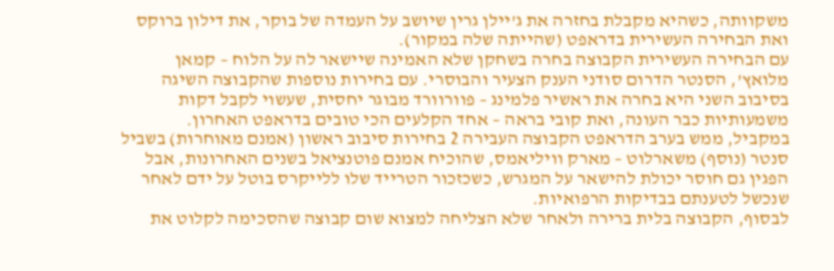משקוותה, כשהיא מקבלת בחזרה את ג'יילן גרין שיושב על העמדה של בוקר, את דילון ברוקס ואת הבחירה העשירית בדראפט (שהייתה שלה במקור).
עם הבחירה העשירית הקבוצה בחרה בשחקן שלא האמינה שיישאר לה על הלוח – קמאן מלואץ', הסנטר הדרום סודני הענק הצעיר והבוסרי. עם בחירות נוספות שהקבוצה השיגה בסיבוב השני היא בחרה את ראשיר פלמינג – פוורוורד מבוגר יחסית, שעשוי לקבל דקות משמעותיות כבר העונה, ואת קובי בראה – אחד הקלעים הכי טובים בדראפט האחרון.
במקביל, ממש בערב הדראפט הקבוצה העבירה 2 בחירות סיבוב ראשון (אמנם מאוחרות) בשביל סנטר (נוסף) משארלוט – מארק וויליאמס, שהוכיח אמנם פוטנציאל בשנים האחרונות, אבל הפגין גם חוסר יכולת להישאר על המגרש, כשכזכור הטרייד שלו ללייקרס בוטל על ידם לאחר שנכשל לטענתם בבדיקות הרפואיות.
לבסוף, הקבוצה בלית ברירה ולאחר שלא הצליחה למצוא שום קבוצה שהסכימה לקלוט את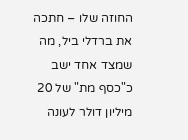החוזה שלו – חתכה את ברדלי ביל, מה שמצד אחד ישב כ"כסף מת" של 20 מיליון דולר לעונה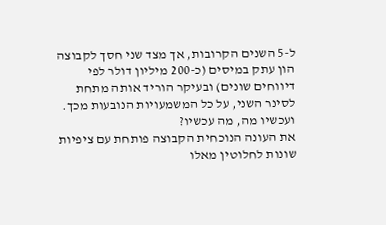ל-5 השנים הקרובות, אך מצד שני חסך לקבוצה הון עתק במיסים (כ-200 מיליון דולר לפי דיווחים שונים) ובעיקר הוריד אותה מתחת לסינר השני, על כל המשמעויות הנובעות מכך.
ועכשיו מה, מה עכשיו?
את העונה הנוכחית הקבוצה פותחת עם ציפיות שונות לחלוטין מאלו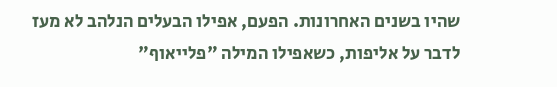שהיו בשנים האחרונות. הפעם, אפילו הבעלים הנלהב לא מעז לדבר על אליפות, כשאפילו המילה "פלייאוף"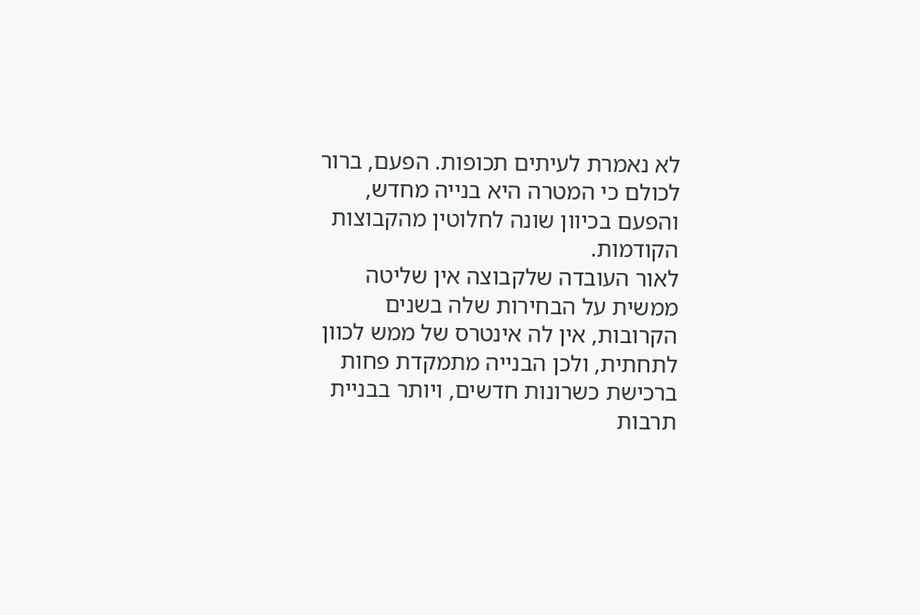לא נאמרת לעיתים תכופות. הפעם, ברור לכולם כי המטרה היא בנייה מחדש, והפעם בכיוון שונה לחלוטין מהקבוצות הקודמות.
לאור העובדה שלקבוצה אין שליטה ממשית על הבחירות שלה בשנים הקרובות, אין לה אינטרס של ממש לכוון לתחתית, ולכן הבנייה מתמקדת פחות ברכישת כשרונות חדשים, ויותר בבניית תרבות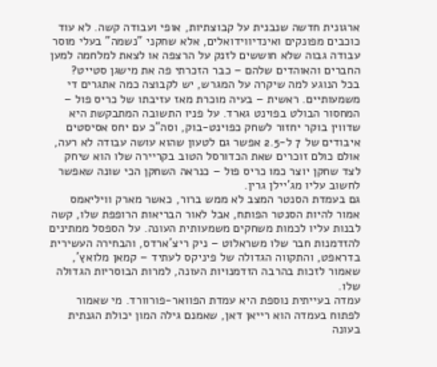ארגונית חדשה שנבנית על קבוצתיות, אופי ועבודה קשה. לא עוד כוכבים מפונקים ואינדיווידואלים, אלא שחקני "נשמה" בעלי מוסר עבודה גבוה שלא חוששים לזנק על הרצפה או לצאת למלחמה למען החברים והאוהדים שלהם – כבר הזכרתי פה את מישגן סטייט?
בכל הנוגע למה שיקרה על המגרש, יש לקבוצה כמה אתגרים די משמעותיים. ראשית – בעיה מוכרת מאז עזיבתו של כריס פול – המחסור הבולט בפוינט גארד. על פניו התשובה המתבקשת היא שדווין בוקר יחזור לשחק כפוינט-בוק, וסה"כ עם יחס אסיסטים איבודים של 7 ל-2.5 אפשר גם לטעון שהוא עושה עבודה לא רעה, אולם כולם זוכרים שאת הכדורסל הטוב בקריירה שלו הוא שיחק לצד שחקן יוצר כמו כריס פול – כנראה השחקן הכי שונה שאפשר לחשוב עליו מג'יילן גרין.
גם בעמדת הסנטר המצב לא ממש ברור, כאשר מארק וויליאמס אמור להיות הסנטר הפותח, אבל לאור הבריאות הרופפת שלו, קשה לבנות עליו לכמות משחקים משמעותית העונה. על הספסל ממתינים להזדמנות חבר שלו משראלוט – ניק ריצ'ארדס, והבחירה העשירית בדראפט, והתקווה הגדולה של פיניקס לעתיד – קמאן מלואץ', שאמור לזכות בהרבה הזדמנויות העונה, למרות הבוסריות הגדולה שלו.
עמדה בעייתית נוספת היא עמדת הפוואר-פורוורד. מי שאמור לפתוח בעמדה הוא רייאן דאן, שאמנם גילה המון יכולת הגנתית בעונה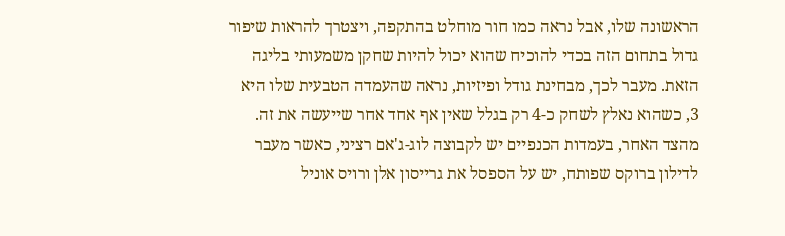הראשונה שלו, אבל נראה כמו חור מוחלט בהתקפה, ויצטרך להראות שיפור גדול בתחום הזה בכדי להוכיח שהוא יכול להיות שחקן משמעותי בליגה הזאת. מעבר לכך, מבחינת גודל ופיזיות, נראה שהעמדה הטבעית שלו היא 3, כשהוא נאלץ לשחק כ-4 רק בגלל שאין אף אחד אחר שייעשה את זה.
מהצד האחר, בעמדות הכנפיים יש לקבוצה לוג-ג'אם רציני, כאשר מעבר לדילון ברוקס שפותח, יש על הספסל את גרייסון אלן ורויס אוניל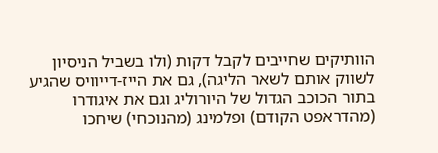הוותיקים שחייבים לקבל דקות (ולו בשביל הניסיון לשווק אותם לשאר הליגה), גם את הייז-דייוויס שהגיע בתור הכוכב הגדול של היורוליג וגם את איגודרו (מהדראפט הקודם) ופלמינג (מהנוכחי) שיחכו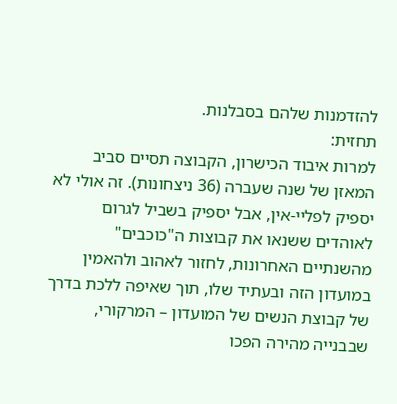להזדמנות שלהם בסבלנות.
תחזית:
למרות איבוד הכישרון, הקבוצה תסיים סביב המאזן של שנה שעברה (36 ניצחונות). זה אולי לא יספיק לפליי-אין, אבל יספיק בשביל לגרום לאוהדים ששנאו את קבוצות ה"כוכבים" מהשנתיים האחרונות, לחזור לאהוב ולהאמין במועדון הזה ובעתיד שלו, תוך שאיפה ללכת בדרך של קבוצת הנשים של המועדון – המרקורי, שבבנייה מהירה הפכו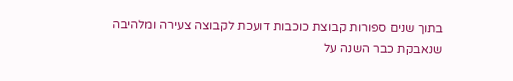בתוך שנים ספורות קבוצת כוכבות דועכת לקבוצה צעירה ומלהיבה שנאבקת כבר השנה על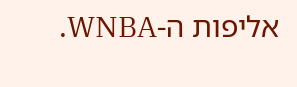אליפות ה-WNBA.